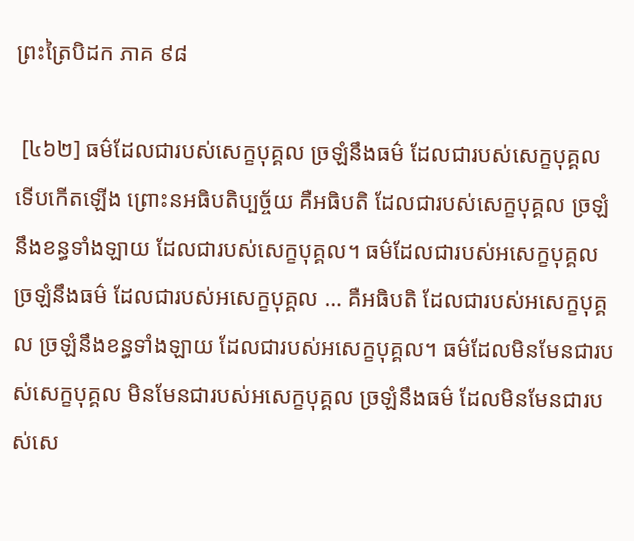ព្រះត្រៃបិដក ភាគ ៩៨

 [៤៦២] ធម៌ដែលជារបស់សេក្ខបុគ្គល ច្រឡំនឹងធម៌ ដែលជារបស់សេក្ខបុគ្គល ទើបកើតឡើង ព្រោះនអធិបតិប្បច្ច័យ គឺអធិបតិ ដែលជារបស់សេក្ខបុគ្គល ច្រឡំនឹងខន្ធទាំងឡាយ ដែលជារបស់សេក្ខបុគ្គល។ ធម៌ដែលជារបស់អសេក្ខបុគ្គល ច្រឡំនឹងធម៌ ដែលជារបស់អសេក្ខបុគ្គល … គឺអធិបតិ ដែលជារបស់អសេក្ខបុគ្គល ច្រឡំនឹងខន្ធទាំងឡាយ ដែលជារបស់អសេក្ខបុគ្គល។ ធម៌ដែលមិនមែនជារបស់សេក្ខបុគ្គល មិនមែនជារបស់អសេក្ខបុគ្គល ច្រឡំនឹងធម៌ ដែលមិនមែនជារបស់សេ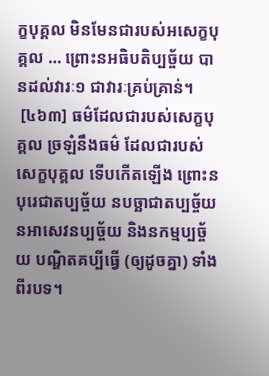ក្ខបុគ្គល មិនមែនជារបស់អសេក្ខបុគ្គល … ព្រោះនអធិបតិប្បច្ច័យ បានដល់វារៈ១ ជាវារៈគ្រប់គ្រាន់។
 [៤៦៣] ធម៌ដែលជារបស់សេក្ខបុគ្គល ច្រឡំនឹងធម៌ ដែលជារបស់សេក្ខបុគ្គល ទើបកើតឡើង ព្រោះនបុរេជាតប្បច្ច័យ នបច្ឆាជាតប្បច្ច័យ នអាសេវនប្បច្ច័យ និងនកម្មប្បច្ច័យ បណ្ឌិតគប្បីធ្វើ (ឲ្យដូចគ្នា) ទាំងពីរបទ។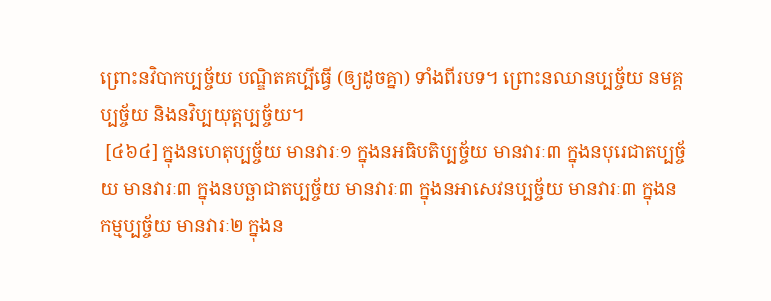ព្រោះនវិបាកប្បច្ច័យ បណ្ឌិតគប្បីធ្វើ (ឲ្យដូចគ្នា) ទាំងពីរបទ។ ព្រោះនឈានប្បច្ច័យ នមគ្គប្បច្ច័យ និងនវិប្បយុត្តប្បច្ច័យ។
 [៤៦៤] ក្នុងនហេតុប្បច្ច័យ មានវារៈ១ ក្នុងនអធិបតិប្បច្ច័យ មានវារៈ៣ ក្នុងនបុរេជាតប្បច្ច័យ មានវារៈ៣ ក្នុងនបច្ឆាជាតប្បច្ច័យ មានវារៈ៣ ក្នុងនអាសេវនប្បច្ច័យ មានវារៈ៣ ក្នុងនកម្មប្បច្ច័យ មានវារៈ២ ក្នុងន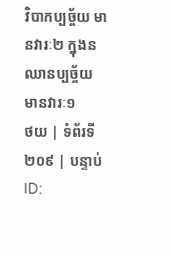វិបាកប្បច្ច័យ មានវារៈ២ ក្នុងនឈានប្បច្ច័យ មានវារៈ១
ថយ | ទំព័រទី ២០៩ | បន្ទាប់
ID: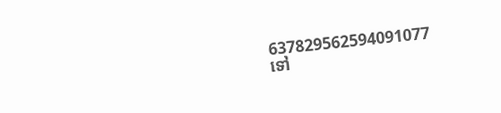637829562594091077
ទៅ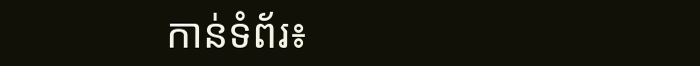កាន់ទំព័រ៖